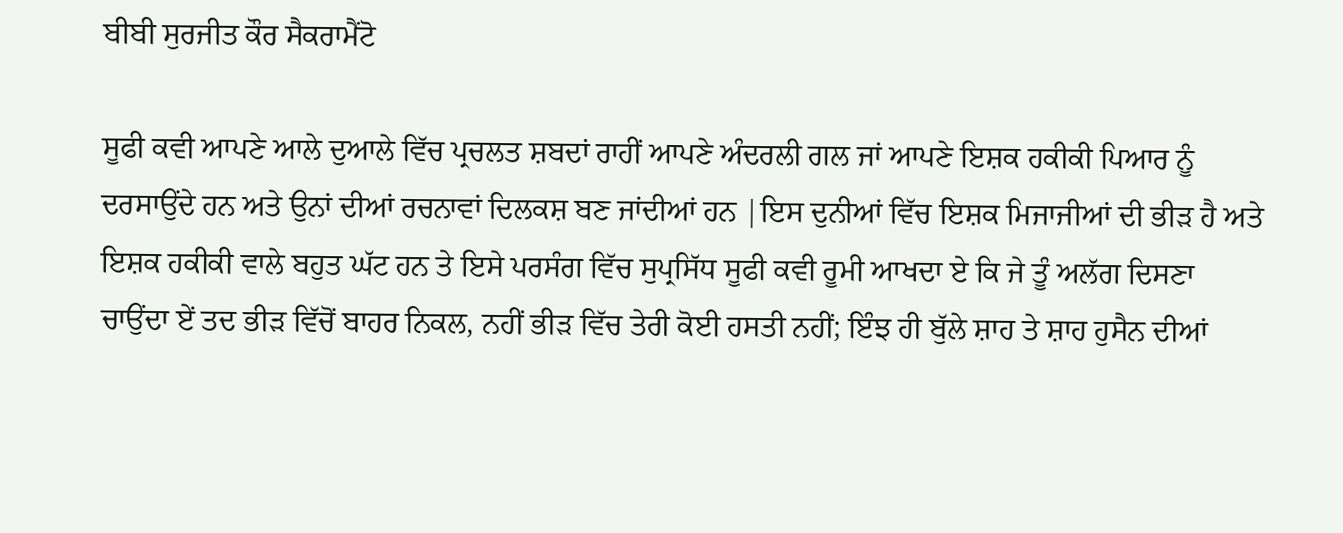ਬੀਬੀ ਸੁਰਜੀਤ ਕੌਰ ਸੈਕਰਾਮੈਂਟੋ

ਸੂਫੀ ਕਵੀ ਆਪਣੇ ਆਲੇ ਦੁਆਲੇ ਵਿੱਚ ਪ੍ਰਚਲਤ ਸ਼ਬਦਾਂ ਰਾਹੀਂ ਆਪਣੇ ਅੰਦਰਲੀ ਗਲ ਜਾਂ ਆਪਣੇ ਇਸ਼ਕ ਹਕੀਕੀ ਪਿਆਰ ਨੂੰ ਦਰਸਾਉਂਦੇ ਹਨ ਅਤੇ ਉਨਾਂ ਦੀਆਂ ਰਚਨਾਵਾਂ ਦਿਲਕਸ਼ ਬਣ ਜਾਂਦੀਆਂ ਹਨ |ਇਸ ਦੁਨੀਆਂ ਵਿੱਚ ਇਸ਼ਕ ਮਿਜਾਜੀਆਂ ਦੀ ਭੀੜ ਹੈ ਅਤੇ ਇਸ਼ਕ ਹਕੀਕੀ ਵਾਲੇ ਬਹੁਤ ਘੱਟ ਹਨ ਤੇ ਇਸੇ ਪਰਸੰਗ ਵਿੱਚ ਸੁਪ੍ਰਸਿੱਧ ਸੂਫੀ ਕਵੀ ਰੂਮੀ ਆਖਦਾ ਏ ਕਿ ਜੇ ਤੂੰ ਅਲੱਗ ਦਿਸਣਾ ਚਾਉਂਦਾ ਏਂ ਤਦ ਭੀੜ ਵਿੱਚੋਂ ਬਾਹਰ ਨਿਕਲ, ਨਹੀਂ ਭੀੜ ਵਿੱਚ ਤੇਰੀ ਕੋਈ ਹਸਤੀ ਨਹੀਂ; ਇੰਝ ਹੀ ਬੁੱਲੇ ਸ਼ਾਹ ਤੇ ਸ਼ਾਹ ਹੁਸੈਨ ਦੀਆਂ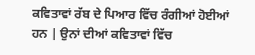ਕਵਿਤਾਵਾਂ ਰੱਬ ਦੇ ਪਿਆਰ ਵਿੱਚ ਰੰਗੀਆਂ ਹੋਈਆਂ ਹਨ | ਉਨਾਂ ਦੀਆਂ ਕਵਿਤਾਵਾਂ ਵਿੱਚ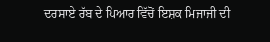ਦਰਸਾਏ ਰੱਬ ਦੇ ਪਿਆਰ ਵਿੱਚੋਂ ਇਸ਼ਕ ਮਿਜਾਜੀ ਦੀ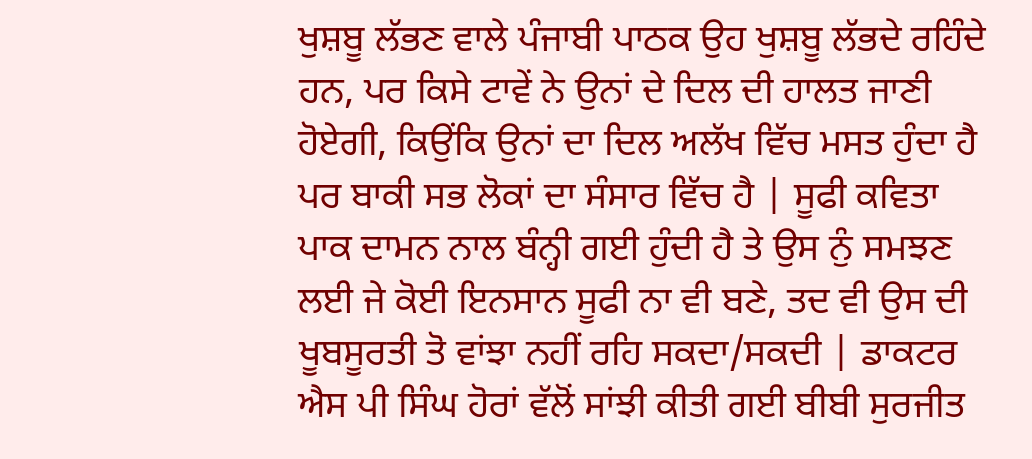ਖੁਸ਼ਬੂ ਲੱਭਣ ਵਾਲੇ ਪੰਜਾਬੀ ਪਾਠਕ ਉਹ ਖੁਸ਼ਬੂ ਲੱਭਦੇ ਰਹਿੰਦੇ ਹਨ, ਪਰ ਕਿਸੇ ਟਾਵੇਂ ਨੇ ਉਨਾਂ ਦੇ ਦਿਲ ਦੀ ਹਾਲਤ ਜਾਣੀ ਹੋਏਗੀ, ਕਿਉਂਕਿ ਉਨਾਂ ਦਾ ਦਿਲ ਅਲੱਖ ਵਿੱਚ ਮਸਤ ਹੁੰਦਾ ਹੈ ਪਰ ਬਾਕੀ ਸਭ ਲੋਕਾਂ ਦਾ ਸੰਸਾਰ ਵਿੱਚ ਹੈ | ਸੂਫੀ ਕਵਿਤਾ ਪਾਕ ਦਾਮਨ ਨਾਲ ਬੰਨ੍ਹੀ ਗਈ ਹੁੰਦੀ ਹੈ ਤੇ ਉਸ ਨੁੰ ਸਮਝਣ ਲਈ ਜੇ ਕੋਈ ਇਨਸਾਨ ਸੂਫੀ ਨਾ ਵੀ ਬਣੇ, ਤਦ ਵੀ ਉਸ ਦੀ ਖੂਬਸੂਰਤੀ ਤੋ ਵਾਂਝਾ ਨਹੀਂ ਰਹਿ ਸਕਦਾ/ਸਕਦੀ | ਡਾਕਟਰ ਐਸ ਪੀ ਸਿੰਘ ਹੋਰਾਂ ਵੱਲੋਂ ਸਾਂਝੀ ਕੀਤੀ ਗਈ ਬੀਬੀ ਸੁਰਜੀਤ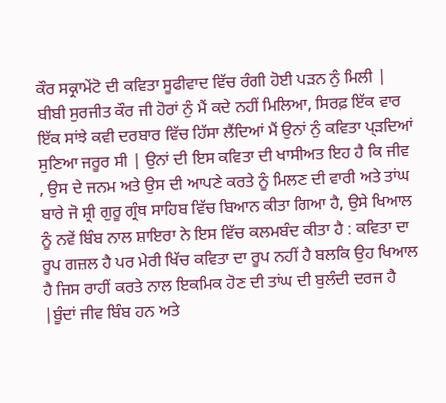ਕੌਰ ਸਕ੍ਰਾਮੇਂਟੋ ਦੀ ਕਵਿਤਾ ਸੂਫੀਵਾਦ ਵਿੱਚ ਰੰਗੀ ਹੋਈ ਪੜਨ ਨੁੰ ਮਿਲੀ | ਬੀਬੀ ਸੁਰਜੀਤ ਕੌਰ ਜੀ ਹੋਰਾਂ ਨੁੰ ਮੈਂ ਕਦੇ ਨਹੀਂ ਮਿਲਿਆ, ਸਿਰਫ਼ ਇੱਕ ਵਾਰ ਇੱਕ ਸਾਂਝੇ ਕਵੀ ਦਰਬਾਰ ਵਿੱਚ ਹਿੱਸਾ ਲੈਂਦਿਆਂ ਮੈਂ ਉਨਾਂ ਨੁੰ ਕਵਿਤਾ ਪ੍ੜਦਿਆਂ ਸੁਣਿਆ ਜਰੂਰ ਸੀ | ਉਨਾਂ ਦੀ ਇਸ ਕਵਿਤਾ ਦੀ ਖਾਸੀਅਤ ਇਹ ਹੈ ਕਿ ਜੀਵ , ਉਸ ਦੇ ਜਨਮ ਅਤੇ ਉਸ ਦੀ ਆਪਣੇ ਕਰਤੇ ਨੂੰ ਮਿਲਣ ਦੀ ਵਾਰੀ ਅਤੇ ਤਾਂਘ ਬਾਰੇ ਜੋ ਸ਼੍ਰੀ ਗੁਰੂ ਗ੍ਰੰਥ ਸਾਹਿਬ ਵਿੱਚ ਬਿਆਨ ਕੀਤਾ ਗਿਆ ਹੈ, ਉਸੇ ਖਿਆਲ ਨੂੰ ਨਵੇਂ ਬਿੰਬ ਨਾਲ ਸ਼ਾਇਰਾ ਨੇ ਇਸ ਵਿੱਚ ਕਲਮਬੰਦ ਕੀਤਾ ਹੈ : ਕਵਿਤਾ ਦਾ ਰੂਪ ਗਜ਼ਲ ਹੈ ਪਰ ਮੇਰੀ ਖਿੱਚ ਕਵਿਤਾ ਦਾ ਰੂਪ ਨਹੀਂ ਹੈ ਬਲਕਿ ਉਹ ਖਿਆਲ ਹੈ ਜਿਸ ਰਾਹੀਂ ਕਰਤੇ ਨਾਲ ਇਕਮਿਕ ਹੋਣ ਦੀ ਤਾਂਘ ਦੀ ਬੁਲੰਦੀ ਦਰਜ ਹੈ |ਬੂੰਦਾਂ ਜੀਵ ਬਿੰਬ ਹਨ ਅਤੇ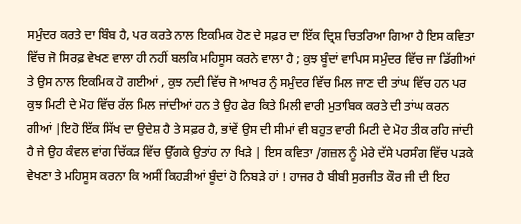ਸਮੁੰਦਰ ਕਰਤੇ ਦਾ ਬਿੰਬ ਹੈ, ਪਰ ਕਰਤੇ ਨਾਲ ਇਕਮਿਕ ਹੋਣ ਦੇ ਸਫ਼ਰ ਦਾ ਇੱਕ ਦ੍ਰਿਸ਼ ਚਿਤਰਿਆ ਗਿਆ ਹੈ ਇਸ ਕਵਿਤਾ ਵਿੱਚ ਜੋ ਸਿਰਫ਼ ਵੇਖਣ ਵਾਲਾ ਹੀ ਨਹੀਂ ਬਲਕਿ ਮਹਿਸੂਸ ਕਰਨੇ ਵਾਲਾ ਹੈ ; ਕੁਝ ਬੂੰਦਾਂ ਵਾਪਿਸ ਸਮੁੰਦਰ ਵਿੱਚ ਜਾ ਡਿੱਗੀਆਂ ਤੇ ਉਸ ਨਾਲ ਇਕਮਿਕ ਹੋ ਗਈਆਂ , ਕੁਝ ਨਦੀ ਵਿੱਚ ਜੋ ਆਖਰ ਨੁੰ ਸਮੁੰਦਰ ਵਿੱਚ ਮਿਲ ਜਾਣ ਦੀ ਤਾਂਘ ਵਿੱਚ ਹਨ ਪਰ ਕੁਝ ਮਿਟੀ ਦੇ ਮੋਹ ਵਿੱਚ ਰੱਲ ਮਿਲ ਜਾਂਦੀਆਂ ਹਨ ਤੇ ਉਹ ਫੇਰ ਕਿਤੇ ਮਿਲੀ ਵਾਰੀ ਮੁਤਾਬਿਕ ਕਰਤੇ ਦੀ ਤਾਂਘ ਕਰਨ ਗੀਆਂ |ਇਹੋ ਇੱਕ ਸਿੱਖ ਦਾ ਉਦੇਸ਼ ਹੈ ਤੇ ਸਫ਼ਰ ਹੈ, ਭਾਂਵੇਂ ਉਸ ਦੀ ਸੀਮਾਂ ਵੀ ਬਹੁਤ ਵਾਰੀ ਮਿਟੀ ਦੇ ਮੋਹ ਤੀਕ ਰਹਿ ਜਾਂਦੀ ਹੈ ਜੇ ਉਹ ਕੰਵਲ ਵਾਂਗ ਚਿੱਕੜ ਵਿੱਚ ਉੱਗਕੇ ਉਤਾਂਹ ਨਾ ਖਿੜੇ | ਇਸ ਕਵਿਤਾ /ਗਜ਼ਲ ਨੂੰ ਮੇਰੇ ਦੱਸੇ ਪਰਸੰਗ ਵਿੱਚ ਪੜਕੇ ਵੇਖਣਾ ਤੇ ਮਹਿਸੂਸ ਕਰਨਾ ਕਿ ਅਸੀਂ ਕਿਹੜੀਆਂ ਬੂੰਦਾਂ ਹੋ ਨਿਬੜੇ ਹਾਂ ! ਹਾਜਰ ਹੈ ਬੀਬੀ ਸੁਰਜੀਤ ਕੌਰ ਜੀ ਦੀ ਇਹ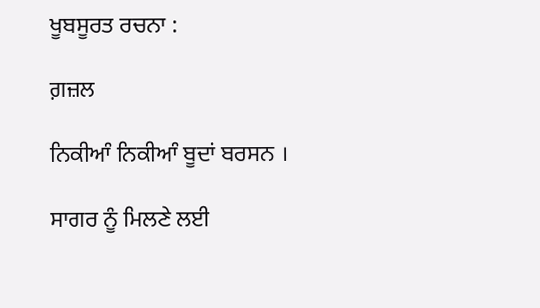ਖੂਬਸੂਰਤ ਰਚਨਾ :

ਗ਼ਜ਼ਲ

ਨਿਕੀਆੰ ਨਿਕੀਆੰ ਬੂਦਾਂ ਬਰਸਨ ।

ਸਾਗਰ ਨੂੰ ਮਿਲਣੇ ਲਈ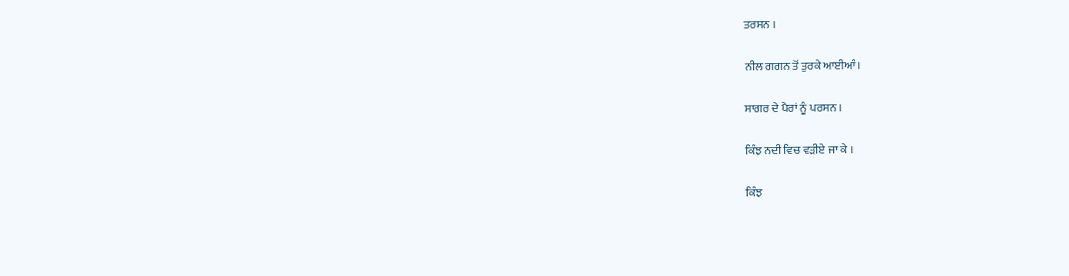ਤਰਸਨ ।

ਨੀਲ ਗਗਨ ਤੋਂ ਤੁਰਕੇ ਆਈਆੰ।

ਸਾਗਰ ਦੇ ਪੈਰਾਂ ਨੂੰ ਪਰਸਨ ।

ਕਿੰਝ ਨਦੀ ਵਿਚ ਵੜੀਏ ਜਾ ਕੇ ।

ਕਿੰਝ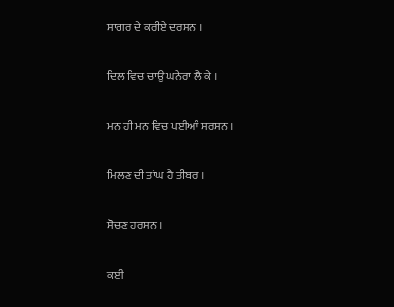ਸਾਗਰ ਦੇ ਕਰੀਏ ਦਰਸਨ ।

ਦਿਲ ਵਿਚ ਚਾਉ ਘਨੇਰਾ ਲੈ ਕੇ ।

ਮਨ ਹੀ ਮਨ ਵਿਚ ਪਈਆੰ ਸਰਸਨ ।

ਮਿਲਣ ਦੀ ਤਾਂਘ ਹੈ ਤੀਬਰ ।

ਸੋਚਣ ਹਰਸਨ ।

ਕਈ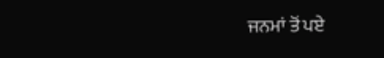ਜਨਮਾਂ ਤੋਂ ਪਏ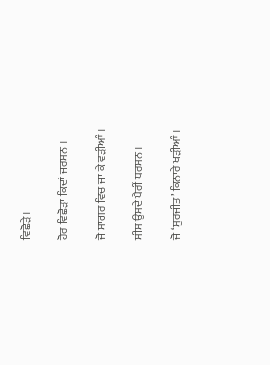ਵਿਛੋੜੇ ।

ਹੋਰ ਵਿਛੋੜਾ ਕਿਦਾਂ ਜਰਸਨ ।

ਜੋ ਸਾਗਰ ਵਿਚ ਜਾ ਕੇ ਵੜੀਆੰ ।

ਸੀਸ ਉਸਦੇ ਪੈਰੀਂ ਧਰਸਨ ।

ਜੋ ‘ਸੁਰਜੀਤ’ ਕਿਨਾਰੇ ਖੜੀਆੰ ।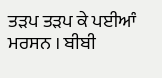ਤੜਪ ਤੜਪ ਕੇ ਪਈਆੰ ਮਰਸਨ । ਬੀਬੀ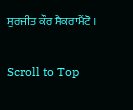ਸੁਰਜੀਤ ਕੌਰ ਸੈਕਰਾਮੈਂਟੋ ।

Scroll to Top